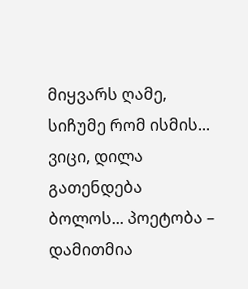მიყვარს ღამე, სიჩუმე რომ ისმის... ვიცი, დილა გათენდება ბოლოს... პოეტობა – დამითმია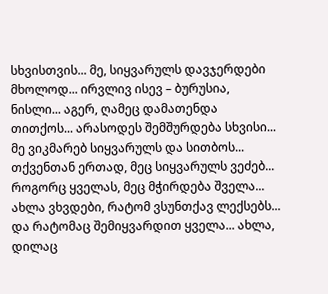სხვისთვის... მე, სიყვარულს დავჯერდები მხოლოდ... ირვლივ ისევ – ბურუსია, ნისლი... აგერ, ღამეც დამათენდა თითქოს... არასოდეს შემშურდება სხვისი... მე ვიკმარებ სიყვარულს და სითბოს... თქვენთან ერთად, მეც სიყვარულს ვეძებ... როგორც ყველას, მეც მჭირდება შველა... ახლა ვხვდები, რატომ ვსუნთქავ ლექსებს... და რატომაც შემიყვარდით ყველა... ახლა, დილაც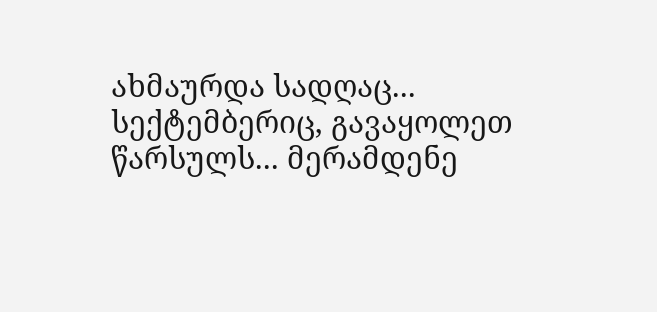ახმაურდა სადღაც... სექტემბერიც, გავაყოლეთ წარსულს... მერამდენე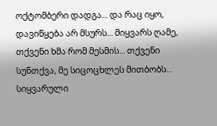ოქტომბერი დადგა... და რაც იყო, დავიწყება არ მსურს... მიყვარს ღამე, თქვენი ხმა რომ მესმის... თქვენი სუნთქვა, მე სიცოცხლეს მითბობს... სიყვარული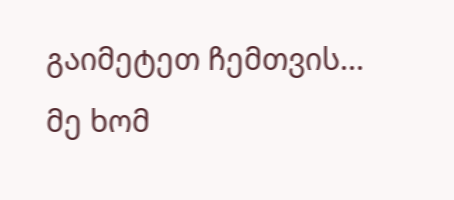გაიმეტეთ ჩემთვის... მე ხომ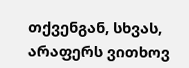თქვენგან, სხვას, არაფერს ვითხოვ